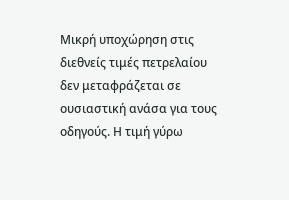Μικρή υποχώρηση στις διεθνείς τιμές πετρελαίου δεν μεταφράζεται σε ουσιαστική ανάσα για τους οδηγούς. Η τιμή γύρω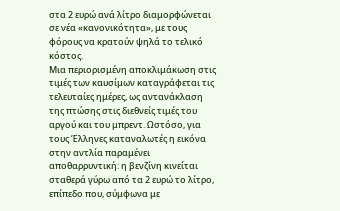στα 2 ευρώ ανά λίτρο διαμορφώνεται σε νέα «κανονικότητα», με τους φόρους να κρατούν ψηλά το τελικό κόστος.
Μια περιορισμένη αποκλιμάκωση στις τιμές των καυσίμων καταγράφεται τις τελευταίες ημέρες, ως αντανάκλαση της πτώσης στις διεθνείς τιμές του αργού και του μπρεντ. Ωστόσο, για τους Έλληνες καταναλωτές η εικόνα στην αντλία παραμένει αποθαρρυντική: η βενζίνη κινείται σταθερά γύρω από τα 2 ευρώ το λίτρο, επίπεδο που, σύμφωνα με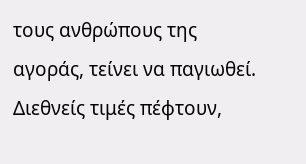τους ανθρώπους της αγοράς, τείνει να παγιωθεί.
Διεθνείς τιμές πέφτουν,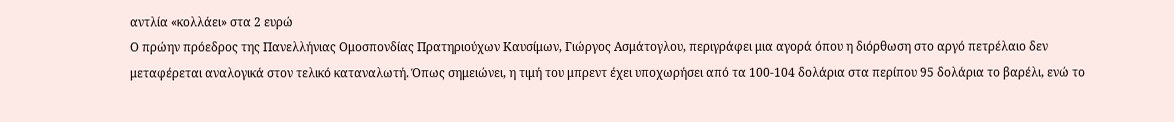αντλία «κολλάει» στα 2 ευρώ
Ο πρώην πρόεδρος της Πανελλήνιας Ομοσπονδίας Πρατηριούχων Καυσίμων, Γιώργος Ασμάτογλου, περιγράφει μια αγορά όπου η διόρθωση στο αργό πετρέλαιο δεν μεταφέρεται αναλογικά στον τελικό καταναλωτή. Όπως σημειώνει, η τιμή του μπρεντ έχει υποχωρήσει από τα 100-104 δολάρια στα περίπου 95 δολάρια το βαρέλι, ενώ το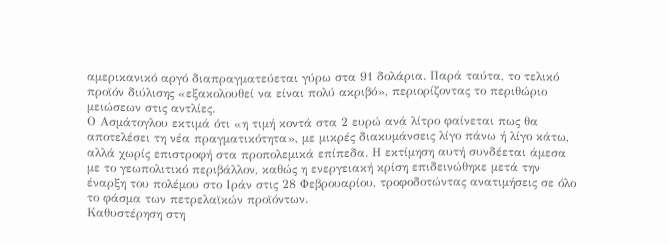αμερικανικό αργό διαπραγματεύεται γύρω στα 91 δολάρια. Παρά ταύτα, το τελικό προϊόν διύλισης «εξακολουθεί να είναι πολύ ακριβό», περιορίζοντας το περιθώριο μειώσεων στις αντλίες.
Ο Ασμάτογλου εκτιμά ότι «η τιμή κοντά στα 2 ευρώ ανά λίτρο φαίνεται πως θα αποτελέσει τη νέα πραγματικότητα», με μικρές διακυμάνσεις λίγο πάνω ή λίγο κάτω, αλλά χωρίς επιστροφή στα προπολεμικά επίπεδα. Η εκτίμηση αυτή συνδέεται άμεσα με το γεωπολιτικό περιβάλλον, καθώς η ενεργειακή κρίση επιδεινώθηκε μετά την έναρξη του πολέμου στο Ιράν στις 28 Φεβρουαρίου, τροφοδοτώντας ανατιμήσεις σε όλο το φάσμα των πετρελαϊκών προϊόντων.
Καθυστέρηση στη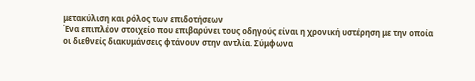μετακύλιση και ρόλος των επιδοτήσεων
Ένα επιπλέον στοιχείο που επιβαρύνει τους οδηγούς είναι η χρονική υστέρηση με την οποία οι διεθνείς διακυμάνσεις φτάνουν στην αντλία. Σύμφωνα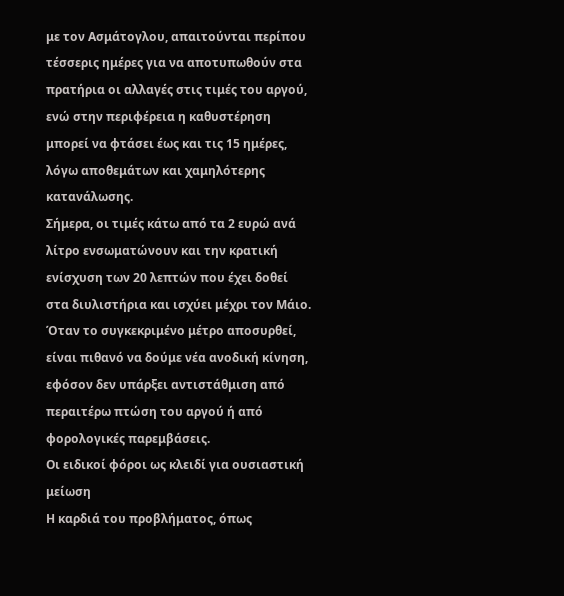με τον Ασμάτογλου, απαιτούνται περίπου τέσσερις ημέρες για να αποτυπωθούν στα πρατήρια οι αλλαγές στις τιμές του αργού, ενώ στην περιφέρεια η καθυστέρηση μπορεί να φτάσει έως και τις 15 ημέρες, λόγω αποθεμάτων και χαμηλότερης κατανάλωσης.
Σήμερα, οι τιμές κάτω από τα 2 ευρώ ανά λίτρο ενσωματώνουν και την κρατική ενίσχυση των 20 λεπτών που έχει δοθεί στα διυλιστήρια και ισχύει μέχρι τον Μάιο. Όταν το συγκεκριμένο μέτρο αποσυρθεί, είναι πιθανό να δούμε νέα ανοδική κίνηση, εφόσον δεν υπάρξει αντιστάθμιση από περαιτέρω πτώση του αργού ή από φορολογικές παρεμβάσεις.
Οι ειδικοί φόροι ως κλειδί για ουσιαστική μείωση
Η καρδιά του προβλήματος, όπως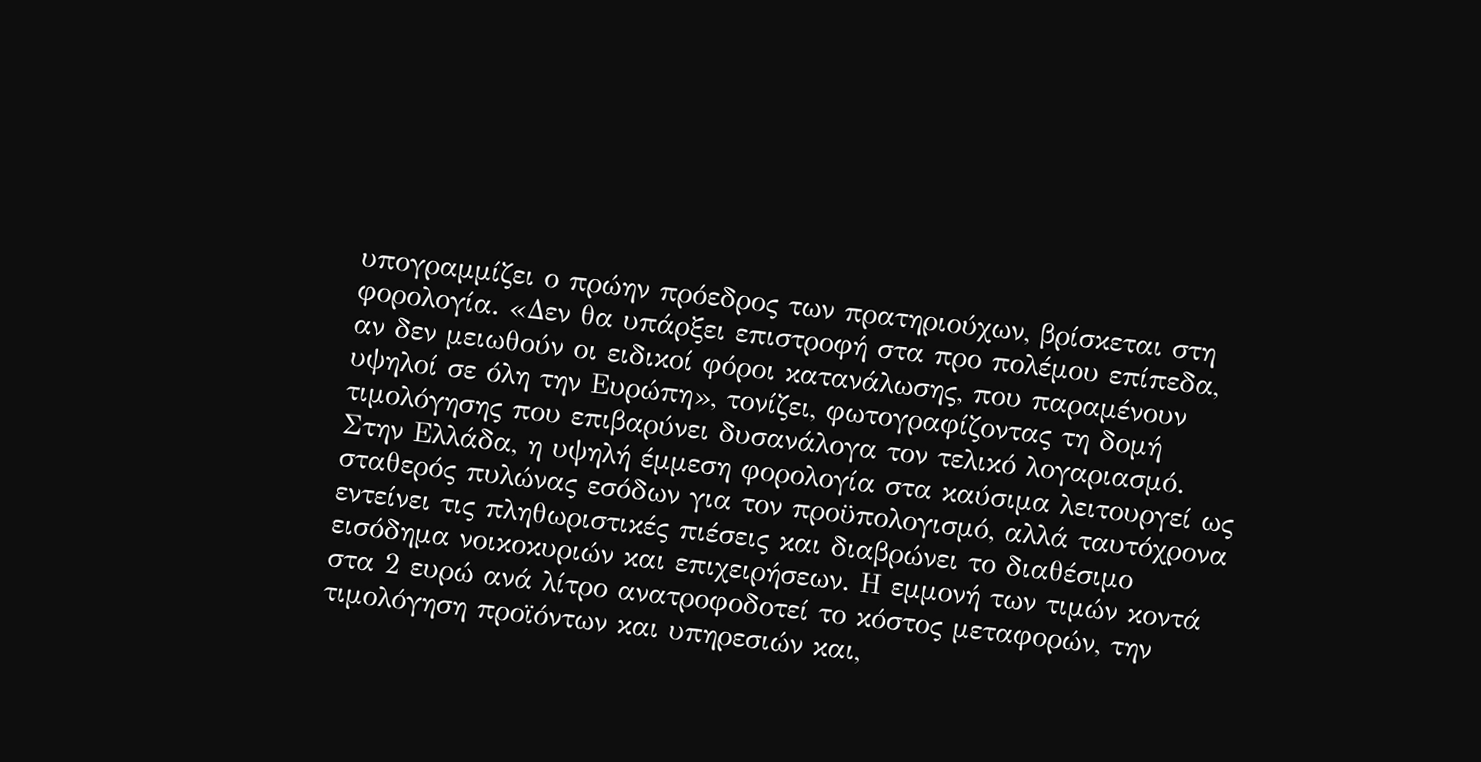υπογραμμίζει ο πρώην πρόεδρος των πρατηριούχων, βρίσκεται στη φορολογία. «Δεν θα υπάρξει επιστροφή στα προ πολέμου επίπεδα, αν δεν μειωθούν οι ειδικοί φόροι κατανάλωσης, που παραμένουν υψηλοί σε όλη την Ευρώπη», τονίζει, φωτογραφίζοντας τη δομή τιμολόγησης που επιβαρύνει δυσανάλογα τον τελικό λογαριασμό.
Στην Ελλάδα, η υψηλή έμμεση φορολογία στα καύσιμα λειτουργεί ως σταθερός πυλώνας εσόδων για τον προϋπολογισμό, αλλά ταυτόχρονα εντείνει τις πληθωριστικές πιέσεις και διαβρώνει το διαθέσιμο εισόδημα νοικοκυριών και επιχειρήσεων. Η εμμονή των τιμών κοντά στα 2 ευρώ ανά λίτρο ανατροφοδοτεί το κόστος μεταφορών, την τιμολόγηση προϊόντων και υπηρεσιών και,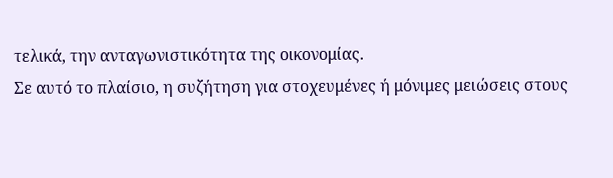τελικά, την ανταγωνιστικότητα της οικονομίας.
Σε αυτό το πλαίσιο, η συζήτηση για στοχευμένες ή μόνιμες μειώσεις στους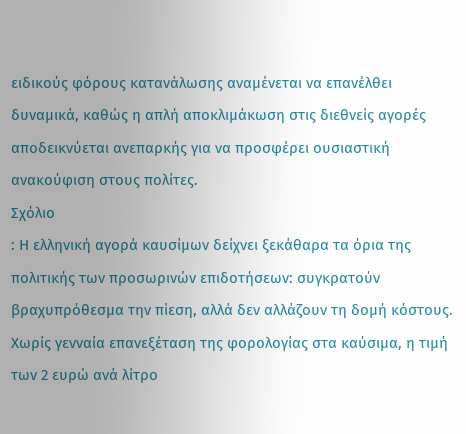ειδικούς φόρους κατανάλωσης αναμένεται να επανέλθει δυναμικά, καθώς η απλή αποκλιμάκωση στις διεθνείς αγορές αποδεικνύεται ανεπαρκής για να προσφέρει ουσιαστική ανακούφιση στους πολίτες.
Σχόλιο
: Η ελληνική αγορά καυσίμων δείχνει ξεκάθαρα τα όρια της πολιτικής των προσωρινών επιδοτήσεων: συγκρατούν βραχυπρόθεσμα την πίεση, αλλά δεν αλλάζουν τη δομή κόστους. Χωρίς γενναία επανεξέταση της φορολογίας στα καύσιμα, η τιμή των 2 ευρώ ανά λίτρο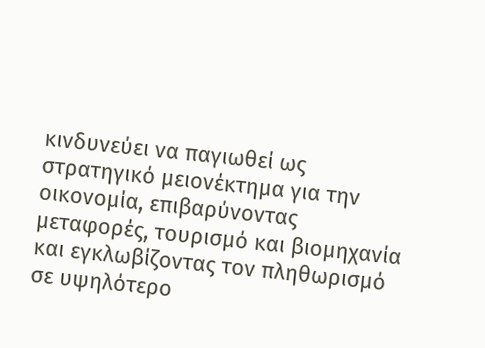κινδυνεύει να παγιωθεί ως στρατηγικό μειονέκτημα για την οικονομία, επιβαρύνοντας μεταφορές, τουρισμό και βιομηχανία και εγκλωβίζοντας τον πληθωρισμό σε υψηλότερο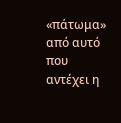«πάτωμα» από αυτό που αντέχει η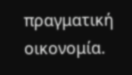πραγματική οικονομία.